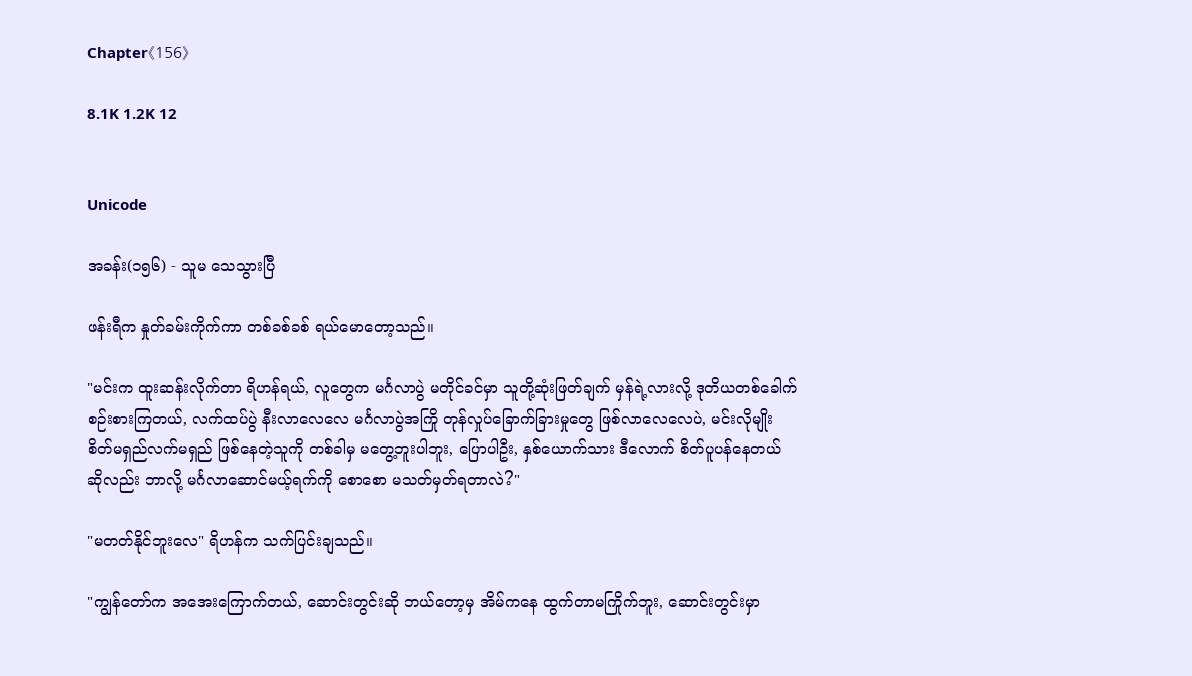Chapter《156》

8.1K 1.2K 12


Unicode

အခန်း(၁၅၆) - သူမ သေသွားပြီ

ဖန်းရီက နှုတ်ခမ်းကိုက်ကာ တစ်ခစ်ခစ် ရယ်မောတော့သည်။

"မင်းက ထူးဆန်းလိုက်တာ ရိဟန်ရယ်, လူတွေက မင်္ဂလာပွဲ မတိုင်ခင်မှာ သူတို့ဆုံးဖြတ်ချက် မှန်ရဲ့လားလို့ ဒုတိယတစ်ခေါက် စဉ်းစားကြတယ်, လက်ထပ်ပွဲ နီးလာလေလေ မင်္ဂလာပွဲအကြို တုန်လှုပ်ခြောက်ခြားမှုတွေ ဖြစ်လာလေလေပဲ, မင်းလိုမျိုး စိတ်မရှည်လက်မရှည် ဖြစ်နေတဲ့သူကို တစ်ခါမှ မတွေ့ဘူးပါဘူး, ပြောပါဦး, နှစ်ယောက်သား ဒီလောက် စိတ်ပူပန်နေတယ် ဆိုလည်း ဘာလို့ မင်္ဂလာဆောင်မယ့်ရက်ကို စောစော မသတ်မှတ်ရတာလဲ?"

"မတတ်နိုင်ဘူးလေ" ရိဟန်က သက်ပြင်းချသည်။

"ကျွန်တော်က အအေးကြောက်တယ်, ဆောင်းတွင်းဆို ဘယ်တော့မှ အိမ်ကနေ ထွက်တာမကြိုက်ဘူး, ဆောင်းတွင်းမှာ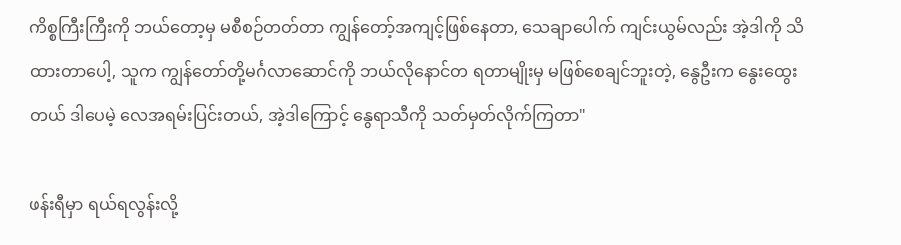ကိစ္စကြီးကြီးကို ဘယ်တော့မှ မစီစဉ်တတ်တာ ကျွန်တော့်အကျင့်ဖြစ်နေတာ, သေချာပေါက် ကျင်းယွမ်လည်း အဲ့ဒါကို သိထားတာပေါ့, သူက ကျွန်တော်တို့မင်္ဂလာဆောင်ကို ဘယ်လိုနောင်တ ရတာမျိုးမှ မဖြစ်စေချင်ဘူးတဲ့, နွေဦးက နွေးထွေးတယ် ဒါပေမဲ့ လေအရမ်းပြင်းတယ်, အဲ့ဒါကြောင့် နွေရာသီကို သတ်မှတ်လိုက်ကြတာ"

ဖန်းရီမှာ ရယ်ရလွန်းလို့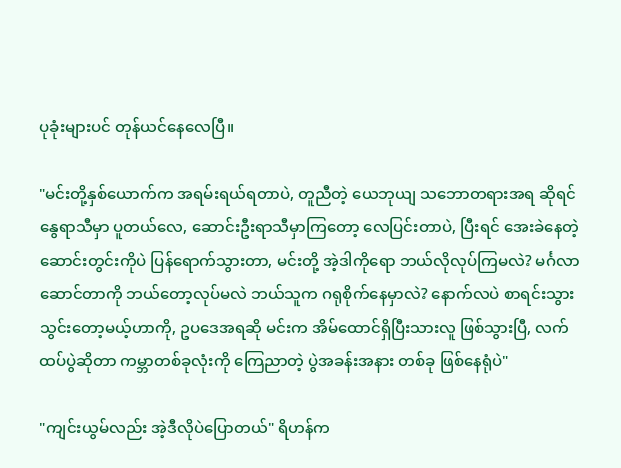ပုခုံးများပင် တုန်ယင်နေလေပြီ။

"မင်းတို့နှစ်ယောက်က အရမ်းရယ်ရတာပဲ, တူညီတဲ့ ယေဘုယျ သဘောတရားအရ ဆိုရင် နွေရာသီမှာ ပူတယ်လေ, ဆောင်းဦးရာသီမှာကြတော့ လေပြင်းတာပဲ, ပြီးရင် အေးခဲနေတဲ့ ဆောင်းတွင်းကိုပဲ ပြန်ရောက်သွားတာ, မင်းတို့ အဲ့ဒါကိုရော ဘယ်လိုလုပ်ကြမလဲ? မင်္ဂလာဆောင်တာကို ဘယ်တော့လုပ်မလဲ ဘယ်သူက ဂရုစိုက်နေမှာလဲ? နောက်လပဲ စာရင်းသွားသွင်းတော့မယ့်ဟာကို, ဥပဒေအရဆို မင်းက အိမ်ထောင်ရှိပြီးသားလူ ဖြစ်သွားပြီ, လက်ထပ်ပွဲဆိုတာ ကမ္ဘာတစ်ခုလုံးကို ကြေညာတဲ့ ပွဲအခန်းအနား တစ်ခု ဖြစ်နေရုံပဲ"

"ကျင်းယွမ်လည်း အဲ့ဒီလိုပဲပြောတယ်" ရိဟန်က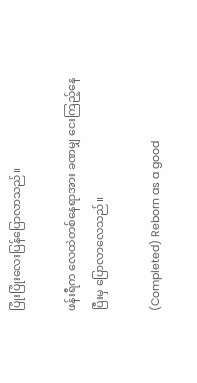ပြုံးပြုံးလေးပြန်ပြောလာသည်။

ဖန်းရီက လေထဲတစ်နေရာအား ခဏမျှ ငေးကြည့်နေပြီးမှ ပြောလာလေသည်။

(Completed) Reborn as a good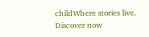childWhere stories live. Discover now